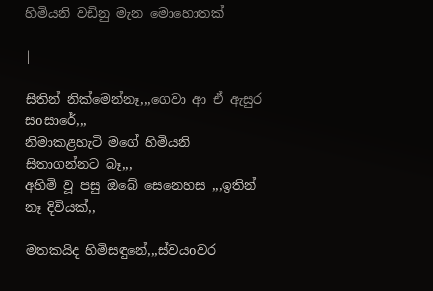හිමියනි වඩිනු මැන මොහොතක්

|

සිතින් නික්මෙන්නෑ,,,ගෙවා ආ ඒ ඇසුර සoසාරේ,,,
නිමාකළහැටි මගේ හිමියනි සිතාගන්නට බෑ,,,
අහිමි වූ පසු ඔබේ සෙනෙහස ,,,ඉතින් නෑ දිවියක්,,

මතකයිද හිමිසඳුනේ,,,ස්වයoවර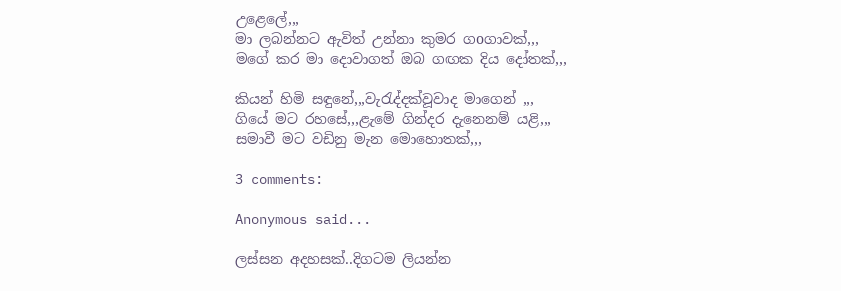උළෙලේ,,,
මා ලබන්නට ඇවිත් උන්නා කුමර ගoගාවක්,,,
මගේ කර මා දොවාගත් ඔබ ගඟක දිය දෝතක්,,,

කියන් හිමි සඳුනේ,,,වැරැද්දක්වූවාද මාගෙන් ,,,
ගියේ මට රහසේ,,,ළැමේ ගින්දර දැනෙනම් යළි,,,
සමාවී මට වඩිනු මැන මොහොතක්,,,

3 comments:

Anonymous said...

ලස්සන අදහසක්..දිගටම ලියන්න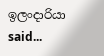ඉලංදාරියා said...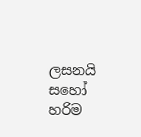ලසනයි සහෝ හරිම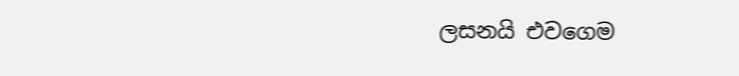ලසනයි එවගෙම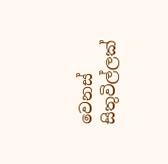වෙනස් සිතුවිල්ලක්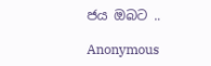ජය ඔබට ..

Anonymous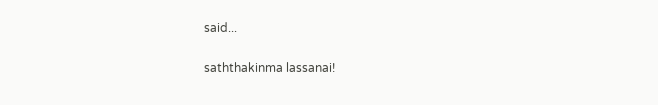said...

saththakinma lassanai!